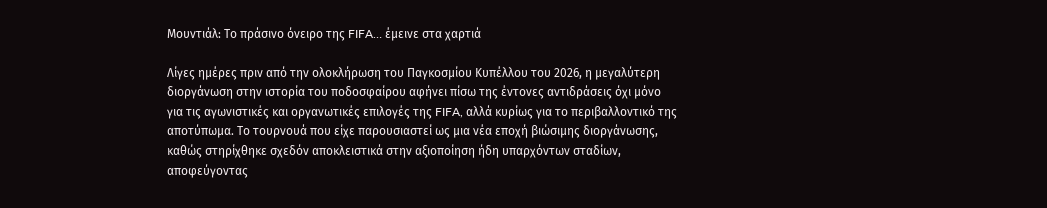Μουντιάλ: Το πράσινο όνειρο της FIFA… έμεινε στα χαρτιά

Λίγες ημέρες πριν από την ολοκλήρωση του Παγκοσμίου Κυπέλλου του 2026, η μεγαλύτερη διοργάνωση στην ιστορία του ποδοσφαίρου αφήνει πίσω της έντονες αντιδράσεις όχι μόνο για τις αγωνιστικές και οργανωτικές επιλογές της FIFA, αλλά κυρίως για το περιβαλλοντικό της αποτύπωμα. Το τουρνουά που είχε παρουσιαστεί ως μια νέα εποχή βιώσιμης διοργάνωσης, καθώς στηρίχθηκε σχεδόν αποκλειστικά στην αξιοποίηση ήδη υπαρχόντων σταδίων, αποφεύγοντας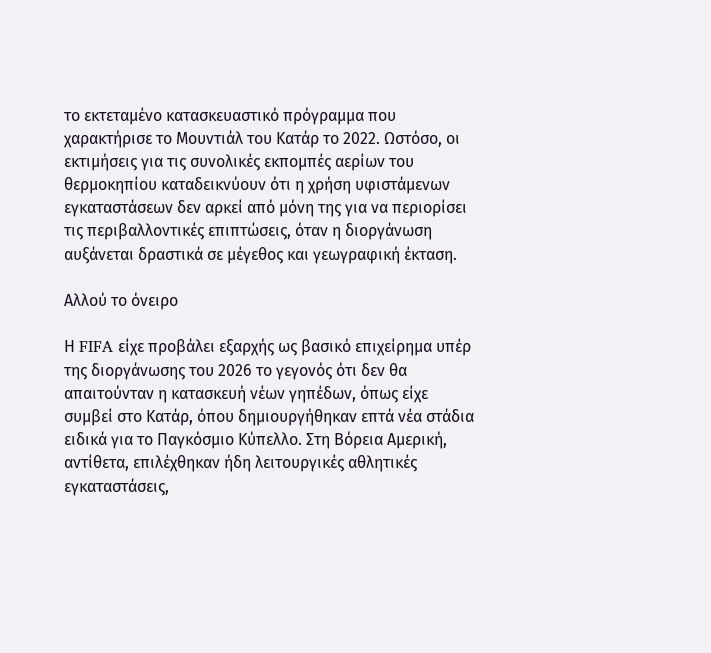το εκτεταμένο κατασκευαστικό πρόγραμμα που χαρακτήρισε το Μουντιάλ του Κατάρ το 2022. Ωστόσο, οι εκτιμήσεις για τις συνολικές εκπομπές αερίων του θερμοκηπίου καταδεικνύουν ότι η χρήση υφιστάμενων εγκαταστάσεων δεν αρκεί από μόνη της για να περιορίσει τις περιβαλλοντικές επιπτώσεις, όταν η διοργάνωση αυξάνεται δραστικά σε μέγεθος και γεωγραφική έκταση.

Αλλού το όνειρο

Η FIFA είχε προβάλει εξαρχής ως βασικό επιχείρημα υπέρ της διοργάνωσης του 2026 το γεγονός ότι δεν θα απαιτούνταν η κατασκευή νέων γηπέδων, όπως είχε συμβεί στο Κατάρ, όπου δημιουργήθηκαν επτά νέα στάδια ειδικά για το Παγκόσμιο Κύπελλο. Στη Βόρεια Αμερική, αντίθετα, επιλέχθηκαν ήδη λειτουργικές αθλητικές εγκαταστάσεις,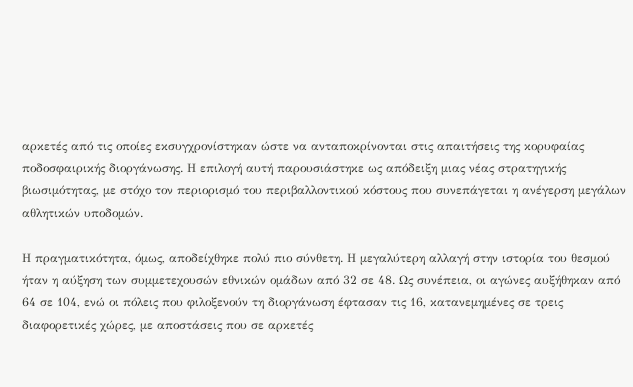αρκετές από τις οποίες εκσυγχρονίστηκαν ώστε να ανταποκρίνονται στις απαιτήσεις της κορυφαίας ποδοσφαιρικής διοργάνωσης. Η επιλογή αυτή παρουσιάστηκε ως απόδειξη μιας νέας στρατηγικής βιωσιμότητας, με στόχο τον περιορισμό του περιβαλλοντικού κόστους που συνεπάγεται η ανέγερση μεγάλων αθλητικών υποδομών.

Η πραγματικότητα, όμως, αποδείχθηκε πολύ πιο σύνθετη. Η μεγαλύτερη αλλαγή στην ιστορία του θεσμού ήταν η αύξηση των συμμετεχουσών εθνικών ομάδων από 32 σε 48. Ως συνέπεια, οι αγώνες αυξήθηκαν από 64 σε 104, ενώ οι πόλεις που φιλοξενούν τη διοργάνωση έφτασαν τις 16, κατανεμημένες σε τρεις διαφορετικές χώρες, με αποστάσεις που σε αρκετές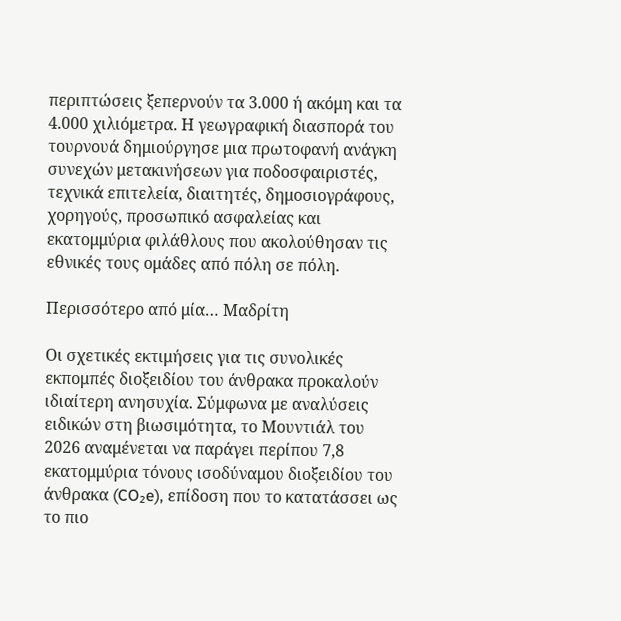περιπτώσεις ξεπερνούν τα 3.000 ή ακόμη και τα 4.000 χιλιόμετρα. Η γεωγραφική διασπορά του τουρνουά δημιούργησε μια πρωτοφανή ανάγκη συνεχών μετακινήσεων για ποδοσφαιριστές, τεχνικά επιτελεία, διαιτητές, δημοσιογράφους, χορηγούς, προσωπικό ασφαλείας και εκατομμύρια φιλάθλους που ακολούθησαν τις εθνικές τους ομάδες από πόλη σε πόλη.

Περισσότερο από μία… Μαδρίτη

Οι σχετικές εκτιμήσεις για τις συνολικές εκπομπές διοξειδίου του άνθρακα προκαλούν ιδιαίτερη ανησυχία. Σύμφωνα με αναλύσεις ειδικών στη βιωσιμότητα, το Μουντιάλ του 2026 αναμένεται να παράγει περίπου 7,8 εκατομμύρια τόνους ισοδύναμου διοξειδίου του άνθρακα (CO₂e), επίδοση που το κατατάσσει ως το πιο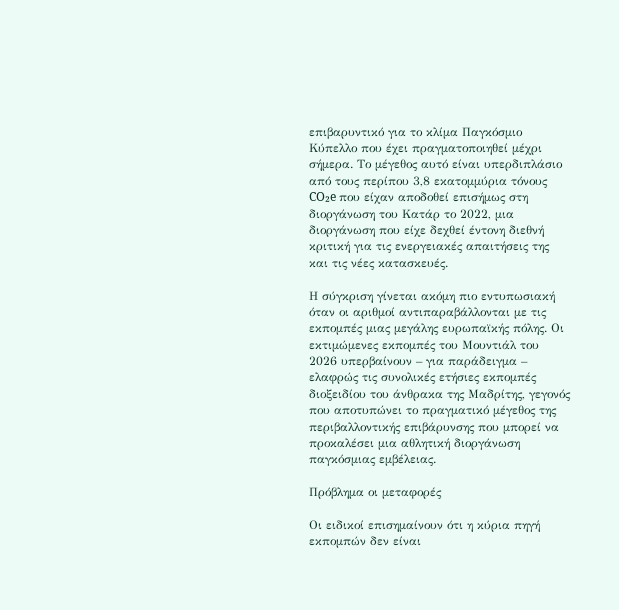επιβαρυντικό για το κλίμα Παγκόσμιο Κύπελλο που έχει πραγματοποιηθεί μέχρι σήμερα. Το μέγεθος αυτό είναι υπερδιπλάσιο από τους περίπου 3,8 εκατομμύρια τόνους CO₂e που είχαν αποδοθεί επισήμως στη διοργάνωση του Κατάρ το 2022, μια διοργάνωση που είχε δεχθεί έντονη διεθνή κριτική για τις ενεργειακές απαιτήσεις της και τις νέες κατασκευές.

Η σύγκριση γίνεται ακόμη πιο εντυπωσιακή όταν οι αριθμοί αντιπαραβάλλονται με τις εκπομπές μιας μεγάλης ευρωπαϊκής πόλης. Οι εκτιμώμενες εκπομπές του Μουντιάλ του 2026 υπερβαίνουν – για παράδειγμα – ελαφρώς τις συνολικές ετήσιες εκπομπές διοξειδίου του άνθρακα της Μαδρίτης, γεγονός που αποτυπώνει το πραγματικό μέγεθος της περιβαλλοντικής επιβάρυνσης που μπορεί να προκαλέσει μια αθλητική διοργάνωση παγκόσμιας εμβέλειας.

Πρόβλημα οι μεταφορές

Οι ειδικοί επισημαίνουν ότι η κύρια πηγή εκπομπών δεν είναι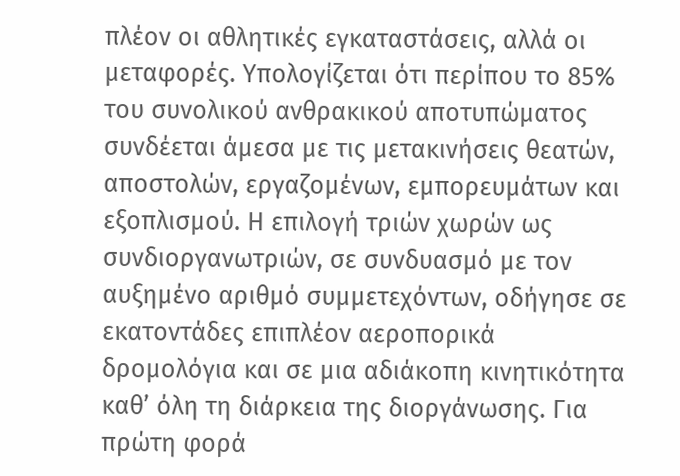πλέον οι αθλητικές εγκαταστάσεις, αλλά οι μεταφορές. Υπολογίζεται ότι περίπου το 85% του συνολικού ανθρακικού αποτυπώματος συνδέεται άμεσα με τις μετακινήσεις θεατών, αποστολών, εργαζομένων, εμπορευμάτων και εξοπλισμού. Η επιλογή τριών χωρών ως συνδιοργανωτριών, σε συνδυασμό με τον αυξημένο αριθμό συμμετεχόντων, οδήγησε σε εκατοντάδες επιπλέον αεροπορικά δρομολόγια και σε μια αδιάκοπη κινητικότητα καθ’ όλη τη διάρκεια της διοργάνωσης. Για πρώτη φορά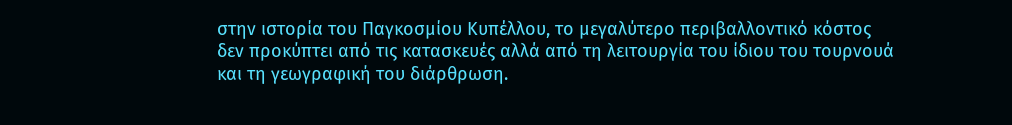στην ιστορία του Παγκοσμίου Κυπέλλου, το μεγαλύτερο περιβαλλοντικό κόστος δεν προκύπτει από τις κατασκευές αλλά από τη λειτουργία του ίδιου του τουρνουά και τη γεωγραφική του διάρθρωση.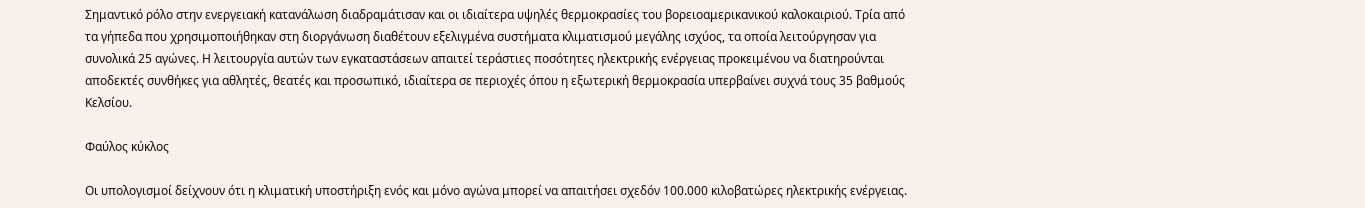Σημαντικό ρόλο στην ενεργειακή κατανάλωση διαδραμάτισαν και οι ιδιαίτερα υψηλές θερμοκρασίες του βορειοαμερικανικού καλοκαιριού. Τρία από τα γήπεδα που χρησιμοποιήθηκαν στη διοργάνωση διαθέτουν εξελιγμένα συστήματα κλιματισμού μεγάλης ισχύος, τα οποία λειτούργησαν για συνολικά 25 αγώνες. Η λειτουργία αυτών των εγκαταστάσεων απαιτεί τεράστιες ποσότητες ηλεκτρικής ενέργειας προκειμένου να διατηρούνται αποδεκτές συνθήκες για αθλητές, θεατές και προσωπικό, ιδιαίτερα σε περιοχές όπου η εξωτερική θερμοκρασία υπερβαίνει συχνά τους 35 βαθμούς Κελσίου.

Φαύλος κύκλος

Οι υπολογισμοί δείχνουν ότι η κλιματική υποστήριξη ενός και μόνο αγώνα μπορεί να απαιτήσει σχεδόν 100.000 κιλοβατώρες ηλεκτρικής ενέργειας.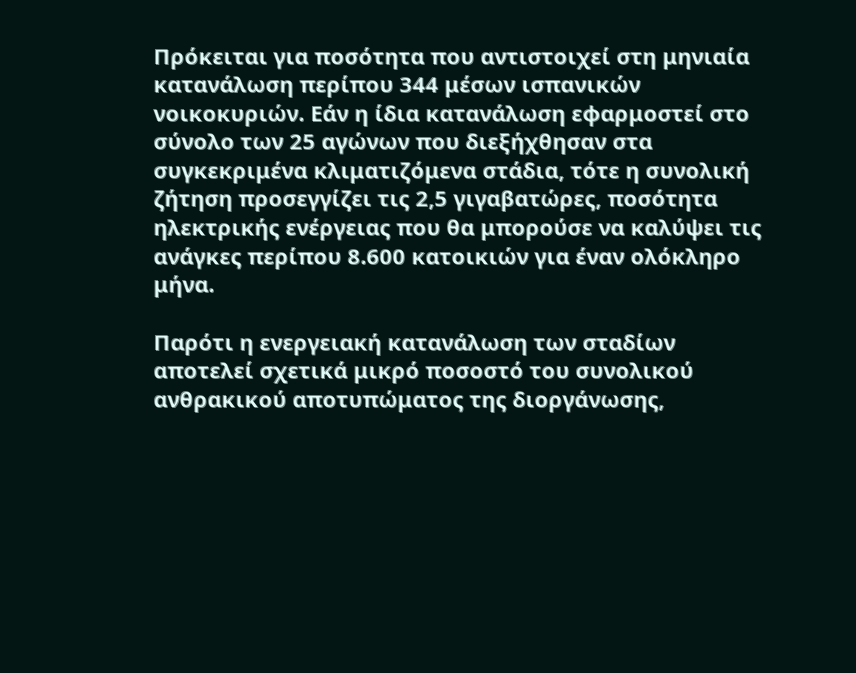Πρόκειται για ποσότητα που αντιστοιχεί στη μηνιαία κατανάλωση περίπου 344 μέσων ισπανικών νοικοκυριών. Εάν η ίδια κατανάλωση εφαρμοστεί στο σύνολο των 25 αγώνων που διεξήχθησαν στα συγκεκριμένα κλιματιζόμενα στάδια, τότε η συνολική ζήτηση προσεγγίζει τις 2,5 γιγαβατώρες, ποσότητα ηλεκτρικής ενέργειας που θα μπορούσε να καλύψει τις ανάγκες περίπου 8.600 κατοικιών για έναν ολόκληρο μήνα.

Παρότι η ενεργειακή κατανάλωση των σταδίων αποτελεί σχετικά μικρό ποσοστό του συνολικού ανθρακικού αποτυπώματος της διοργάνωσης,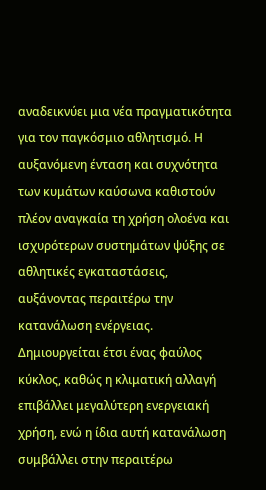αναδεικνύει μια νέα πραγματικότητα για τον παγκόσμιο αθλητισμό. Η αυξανόμενη ένταση και συχνότητα των κυμάτων καύσωνα καθιστούν πλέον αναγκαία τη χρήση ολοένα και ισχυρότερων συστημάτων ψύξης σε αθλητικές εγκαταστάσεις, αυξάνοντας περαιτέρω την κατανάλωση ενέργειας. Δημιουργείται έτσι ένας φαύλος κύκλος, καθώς η κλιματική αλλαγή επιβάλλει μεγαλύτερη ενεργειακή χρήση, ενώ η ίδια αυτή κατανάλωση συμβάλλει στην περαιτέρω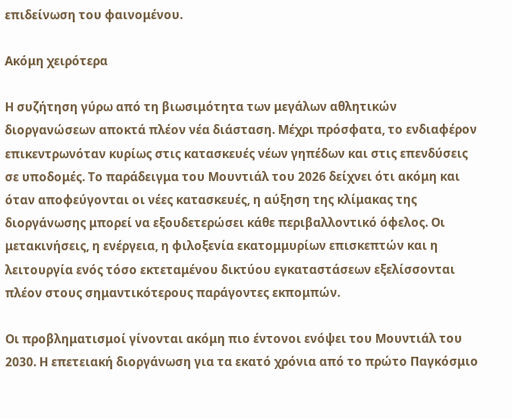επιδείνωση του φαινομένου.

Ακόμη χειρότερα

Η συζήτηση γύρω από τη βιωσιμότητα των μεγάλων αθλητικών διοργανώσεων αποκτά πλέον νέα διάσταση. Μέχρι πρόσφατα, το ενδιαφέρον επικεντρωνόταν κυρίως στις κατασκευές νέων γηπέδων και στις επενδύσεις σε υποδομές. Το παράδειγμα του Μουντιάλ του 2026 δείχνει ότι ακόμη και όταν αποφεύγονται οι νέες κατασκευές, η αύξηση της κλίμακας της διοργάνωσης μπορεί να εξουδετερώσει κάθε περιβαλλοντικό όφελος. Οι μετακινήσεις, η ενέργεια, η φιλοξενία εκατομμυρίων επισκεπτών και η λειτουργία ενός τόσο εκτεταμένου δικτύου εγκαταστάσεων εξελίσσονται πλέον στους σημαντικότερους παράγοντες εκπομπών.

Οι προβληματισμοί γίνονται ακόμη πιο έντονοι ενόψει του Μουντιάλ του 2030. Η επετειακή διοργάνωση για τα εκατό χρόνια από το πρώτο Παγκόσμιο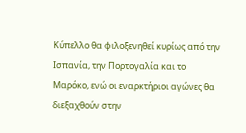Κύπελλο θα φιλοξενηθεί κυρίως από την Ισπανία, την Πορτογαλία και το Μαρόκο, ενώ οι εναρκτήριοι αγώνες θα διεξαχθούν στην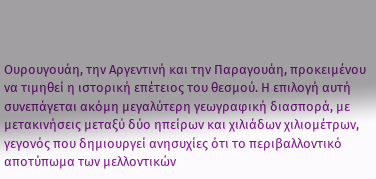Ουρουγουάη, την Αργεντινή και την Παραγουάη, προκειμένου να τιμηθεί η ιστορική επέτειος του θεσμού. Η επιλογή αυτή συνεπάγεται ακόμη μεγαλύτερη γεωγραφική διασπορά, με μετακινήσεις μεταξύ δύο ηπείρων και χιλιάδων χιλιομέτρων, γεγονός που δημιουργεί ανησυχίες ότι το περιβαλλοντικό αποτύπωμα των μελλοντικών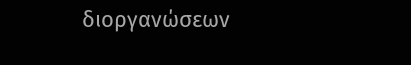διοργανώσεων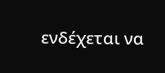ενδέχεται να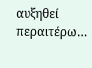αυξηθεί περαιτέρω…